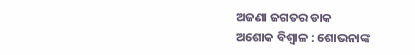ଅଜଣା ଜଗତର ଡାକ
ଅଶୋକ ବିଶ୍ୱାଳ : ଶୋଭନାଙ୍କ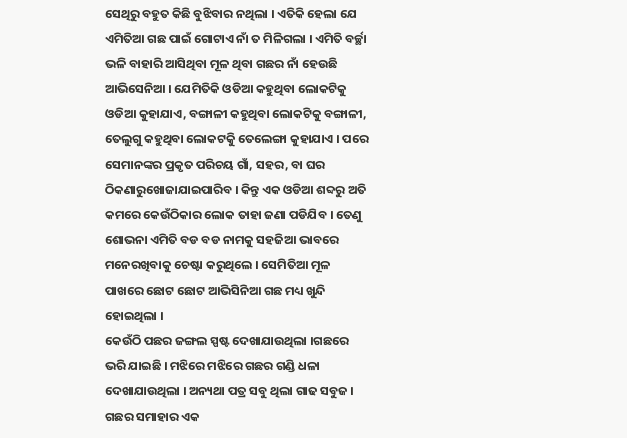ସେଥିରୁ ବହୁତ କିଛି ବୁଝିବାର ନଥିଲା । ଏତିକି ହେଲା ଯେ ଏମିତିଆ ଗଛ ପାଇଁ ଗୋଟାଏ ନାଁ ତ ମିଳିଗଲା । ଏମିତି ବର୍ଚ୍ଛା ଭଳି ବାହାରି ଆସିଥିବା ମୂଳ ଥିବା ଗଛର ନାଁ ହେଉଛି ଆଭିସେନିଆ । ଯେମିତିକି ଓଡିଆ କହୁଥିବା ଲୋକଟିକୁ ଓଡିଆ କୁହାଯାଏ, ବଙ୍ଗାଳୀ କହୁଥିବା ଲୋକଟିକୁ ବଙ୍ଗାଳୀ, ତେଲୁଗୁ କହୁଥିବା ଲୋକଟକୁି ତେଲେଙ୍ଗା କୁହାଯାଏ । ପରେ ସେମାନଙ୍କର ପ୍ରକୃତ ପରିଚୟ ଗାଁ, ସହର, ବା ଘର ଠିକଣାରୁଖୋଜାଯାଇପାରିବ । କିନ୍ତୁ ଏକ ଓଡିଆ ଶବ୍ଦରୁ ଅତି କମରେ କେଉଁଠିକାର ଲୋକ ତାହା ଜଣା ପଡିଯିବ । ତେଣୁ ଶୋଭନା ଏମିତି ବଡ ବଡ ନାମକୁ ସହଜିଆ ଭାବରେ ମନେରଖିବାକୁ ଚେଷ୍ଟା କରୁଥିଲେ । ସେମିତିଆ ମୂଳ ପାଖରେ ଛୋଟ ଛୋଟ ଆଭିସିନିଆ ଗଛ ମଧ୍ୟ ଖୁନ୍ଦି ହୋଇଥିଲା ।
କେଉଁଠି ପଛର ଜଙ୍ଗଲ ସ୍ପଷ୍ଟ ଦେଖାଯାଉଥିଲା ।ଗଛରେ ଭରି ଯାଇଛି । ମଝିରେ ମଝିରେ ଗଛର ଗଣ୍ଡି ଧଳା ଦେଖାଯାଉଥିଲା । ଅନ୍ୟଥା ପତ୍ର ସବୁ ଥିଲା ଗାଢ ସବୁଜ । ଗଛର ସମାହାର ଏକ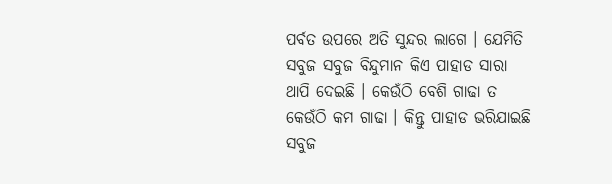ପର୍ବତ ଉପରେ ଅତି ସୁନ୍ଦର ଲାଗେ । ଯେମିତି ସବୁଜ ସବୁଜ ବିନ୍ଦୁମାନ କିଏ ପାହାଡ ସାରା ଥାପି ଦେଇଛି । କେଉଁଠି ବେଶି ଗାଢା ତ କେଉଁଠି କମ ଗାଢା । କିନ୍ତୁ ପାହାଡ ଭରିଯାଇଛି ସବୁଜ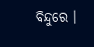ବିନ୍ଦୁରେ ।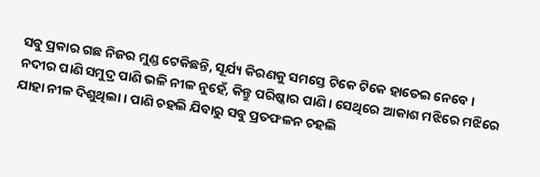ସବୁ ପ୍ରକାର ଗଛ ନିଜର ମୁଣ୍ଡ ଟେକିଛନ୍ତି, ସୂର୍ଯ୍ୟ କିରଣକୁ ସମସ୍ତେ ଟିକେ ଟିକେ ହାତେଇ ନେବେ ।
ନଦୀର ପାଣି ସମୁଦ୍ର ପାଣି ଭଳି ନୀଳ ନୁହେଁ, କିନ୍ତୁ ପରିଷ୍କାର ପାଣି । ସେଥିରେ ଆକାଶ ମଝିରେ ମଝିରେ ଯାହା ନୀଳ ଦିଶୁଥିଲା । ପାଣି ଚହଲି ଯିବାରୁ ସବୁ ପ୍ରତଫଳନ ଚହଲି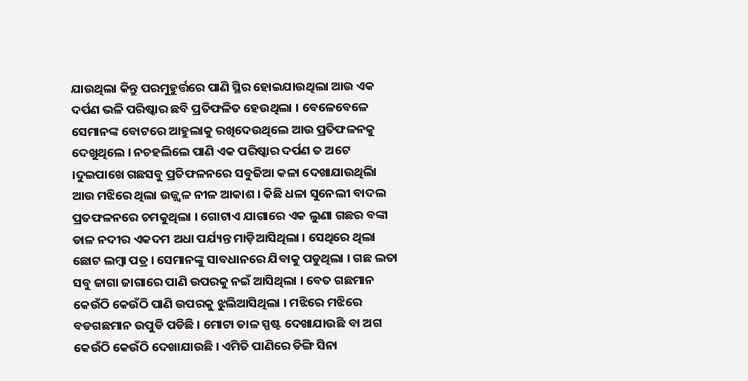ଯାଉଥିଲା କିନ୍ତୁ ପରମୁହୁର୍ତ୍ତରେ ପାଣି ସ୍ଥିର ହୋଇଯାଉଥିଲା ଆଉ ଏକ ଦର୍ପଣ ଭଳି ପରିଷ୍କାର ଛବି ପ୍ରତିଫଳିତ ହେଉଥିଲା । ବେଳେବେଳେ ସେମାନଙ୍କ ବୋଟରେ ଆହୁଲାକୁ ରଖିଦେଉଥିଲେ ଆଉ ପ୍ରତିଫଳନକୁ ଦେଖୁଥିଲେ । ନଚହଲିଲେ ପାଣି ଏକ ପରିଷ୍କାର ଦର୍ପଣ ତ ଅଟେ ।ଦୁଇପାଖେ ଗଛସବୁ ପ୍ରତିଫଳନରେ ସବୁଜିଆ କଳା ଦେଖାଯାଉଥିଲାି ଆଉ ମଝିରେ ଥିଲା ଉଜ୍ଜ୍ୱଳ ନୀଳ ଆକାଶ । କିଛି ଧଳା ସୁନେଲୀ ବାଦଲ ପ୍ରତଫଳନରେ ଚମକୁଥିଲା । ଗୋଟାଏ ଯାଗାରେ ଏକ ଲୁଣା ଗଛର ବଙ୍କା ଡାଳ ନଦୀର ଏକଦମ ଅଧା ପର୍ଯ୍ୟନ୍ତ ମାଡ଼ିଆସିଥିଲା । ସେଥିରେ ଥିଲା ଛୋଟ ଲମ୍ବା ପତ୍ର । ସେମାନଙ୍କୁ ସାବଧାନରେ ଯିବାକୁ ପଡୁଥିଲା । ଗଛ ଲତା ସବୁ ଜାଗା ଜାଗାରେ ପାଣି ଉପରକୁ ନଇଁ ଆସିଥିଲା । ବେତ ଗଛମାନ କେଉଁଠି କେଉଁଠି ପାଣି ଉପରକୁ ଝୁଲିଆସିଥିଲା । ମଝିରେ ମଝିରେ ବଡଗଛମାନ ଉପୁଡି ପଡିଛି । ମୋଟା ଡାଳ ସ୍ପଷ୍ଟ ଦେଖାଯାଉଛି ବା ଅଗ କେଉଁଠି କେଉଁଠି ଦେଖାଯାଉଛି । ଏମିତି ପାଣିରେ ଡିଙ୍ଗି ସିନା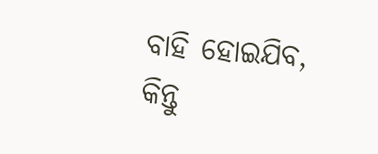ବାହି ହୋଇଯିବ, କିନ୍ତୁ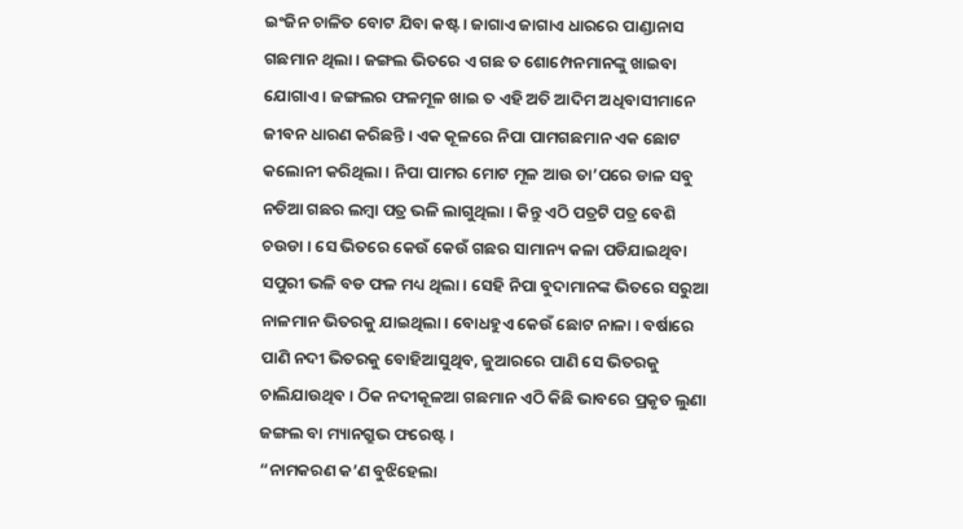ଇଂଜିନ ଚାଳିତ ବୋଟ ଯିବା କଷ୍ଟ । ଜାଗାଏ ଜାଗାଏ ଧାରରେ ପାଣ୍ଡାନାସ ଗଛମାନ ଥିଲା । ଜଙ୍ଗଲ ଭିତରେ ଏ ଗଛ ତ ଶୋମ୍ପେନମାନଙ୍କୁ ଖାଇବା ଯୋଗାଏ । ଜଙ୍ଗଲର ଫଳମୂଳ ଖାଇ ତ ଏହି ଅତି ଆଦିମ ଅଧିବାସୀମାନେ ଜୀବନ ଧାରଣ କରିଛନ୍ତି । ଏକ କୂଳରେ ନିପା ପାମଗଛମାନ ଏକ ଛୋଟ କଲୋନୀ କରିଥିଲା । ନିପା ପାମର ମୋଟ ମୂଳ ଆଉ ତା’ପରେ ଡାଳ ସବୁ ନଡିଆ ଗଛର ଲମ୍ବା ପତ୍ର ଭଳି ଲାଗୁଥିଲା । କିନ୍ତୁ ଏଠି ପତ୍ରଟି ପତ୍ର ବେଶି ଚଉଡା । ସେ ଭିତରେ କେଉଁ କେଉଁ ଗଛର ସାମାନ୍ୟ କଳା ପଡିଯାଇଥିବା ସପୁରୀ ଭଳି ବଡ ଫଳ ମଧ୍ୟ ଥିଲା । ସେହି ନିପା ବୁଦାମାନଙ୍କ ଭିତରେ ସରୁଆ ନାଳମାନ ଭିତରକୁ ଯାଇଥିଲା । ବୋଧହୁଏ କେଉଁ ଛୋଟ ନାଳା । ବର୍ଷାରେ ପାଣି ନଦୀ ଭିତରକୁ ବୋହିଆସୁଥିବ, ଜୁଆରରେ ପାଣି ସେ ଭିତରକୁ ଚାଲିଯାଉଥିବ । ଠିକ ନଦୀକୂଳଆ ଗଛମାନ ଏଠି କିଛି ଭାବରେ ପ୍ରକୃତ ଲୁଣା ଜଙ୍ଗଲ ବା ମ୍ୟାନଗ୍ରୁଭ ଫରେଷ୍ଟ ।
“ନାମକରଣ କ’ଣ ବୁଝିହେଲା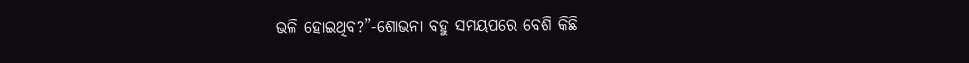ଭଳି ହୋଇଥିବ?”-ଶୋଭନା ବହୁ ସମୟପରେ ବେଶି କିଛି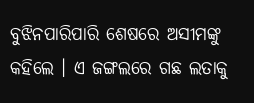ବୁଝିନପାରିପାରି ଶେଷରେ ଅସୀମଙ୍କୁ କହିଲେ । ଏ ଜଙ୍ଗଲରେ ଗଛ ଲତାକୁ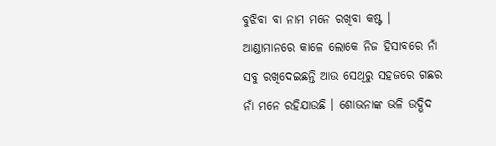ବୁଝିବା ବା ନାମ ମନେ ରଖିବା କଷ୍ଟ । ଆଣ୍ଡାମାନରେ କାଳେ ଲୋକେ ନିଜ ହିସାବରେ ନାଁ ସବୁ ରଖିଦେଇଛନ୍ତି ଆଉ ସେଥିରୁ ସହଜରେ ଗଛର ନାଁ ମନେ ରହିଯାଉଛି । ଶୋଭନାଙ୍କ ଭଳି ଉଦ୍ଭିଦ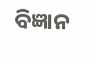ବିଜ୍ଞାନ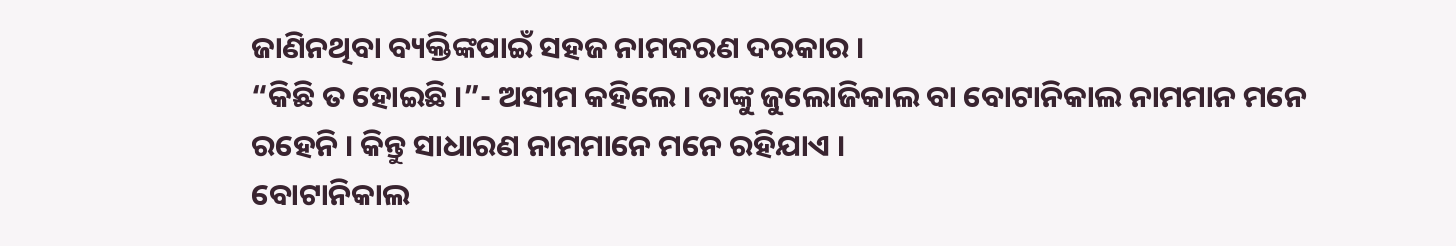ଜାଣିନଥିବା ବ୍ୟକ୍ତିଙ୍କପାଇଁ ସହଜ ନାମକରଣ ଦରକାର ।
“କିଛି ତ ହୋଇଛି ।”- ଅସୀମ କହିଲେ । ତାଙ୍କୁ ଜୁଲୋଜିକାଲ ବା ବୋଟାନିକାଲ ନାମମାନ ମନେ ରହେନି । କିନ୍ତୁ ସାଧାରଣ ନାମମାନେ ମନେ ରହିଯାଏ ।
ବୋଟାନିକାଲ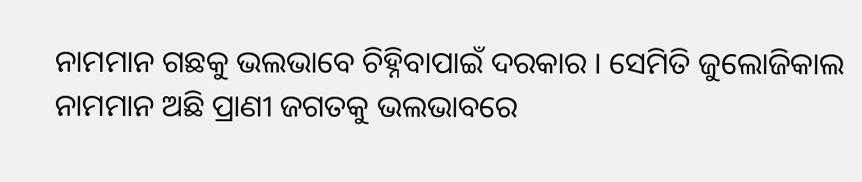ନାମମାନ ଗଛକୁ ଭଲଭାବେ ଚିହ୍ନିବାପାଇଁ ଦରକାର । ସେମିତି ଜୁଲୋଜିକାଲ ନାମମାନ ଅଛି ପ୍ରାଣୀ ଜଗତକୁ ଭଲଭାବରେ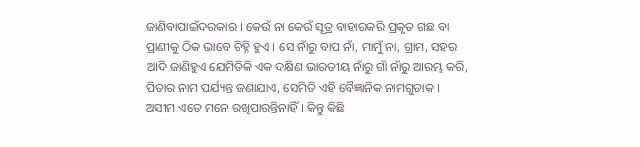ଜାଣିବାପାଇଁଦରକାର । କେଉଁ ନା କେଉଁ ସୂତ୍ର ବାହାରକରି ପ୍ରକୃତ ଗଛ ବା ପ୍ରାଣୀକୁ ଠିକ ଭାବେ ଚିହ୍ନି ହୁଏ । ସେ ନାଁରୁ ବାପ ନାଁ, ମାମୁଁ ନା, ଗ୍ରାମ, ସହର ଆଦି ଜାଣିହୁଏ ଯେମିତିକି ଏକ ଦକ୍ଷିଣ ଭାରତୀୟ ନାଁରୁ ଗାଁ ନାଁରୁ ଆରମ୍ଭ କରି, ପିତାର ନାମ ପର୍ଯ୍ୟନ୍ତ ଜଣାଯାଏ, ସେମିତି ଏହି ବୈଜ୍ଞାନିକ ନାମଗୁଡାକ । ଅସୀମ ଏତେ ମନେ ରଖିପାରନ୍ତିନାହିଁ । କିନ୍ତୁ କିଛି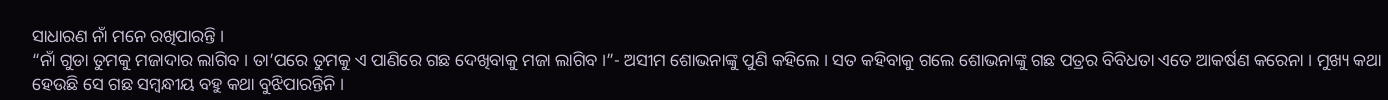ସାଧାରଣ ନାଁ ମନେ ରଖିପାରନ୍ତି ।
“ନାଁ ଗୁଡା ତୁମକୁ ମଜାଦାର ଲାଗିବ । ତା’ପରେ ତୁମକୁ ଏ ପାଣିରେ ଗଛ ଦେଖିବାକୁ ମଜା ଲାଗିବ ।”- ଅସୀମ ଶୋଭନାଙ୍କୁ ପୁଣି କହିଲେ । ସତ କହିବାକୁ ଗଲେ ଶୋଭନାଙ୍କୁ ଗଛ ପତ୍ରର ବିବିଧତା ଏତେ ଆକର୍ଷଣ କରେନା । ମୁଖ୍ୟ କଥା ହେଉଛି ସେ ଗଛ ସମ୍ବନ୍ଧୀୟ ବହୁ କଥା ବୁଝିପାରନ୍ତିନି ।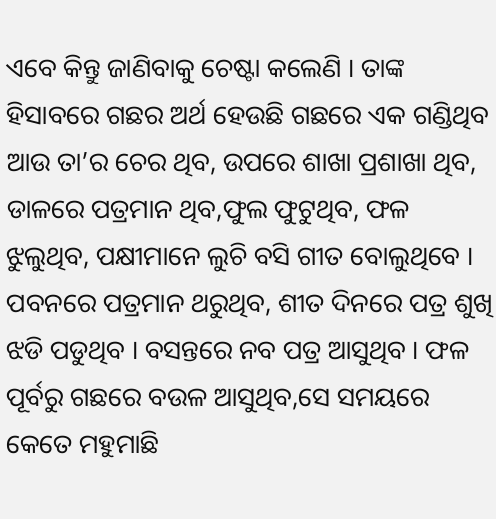ଏବେ କିନ୍ତୁ ଜାଣିବାକୁ ଚେଷ୍ଟା କଲେଣି । ତାଙ୍କ ହିସାବରେ ଗଛର ଅର୍ଥ ହେଉଛି ଗଛରେ ଏକ ଗଣ୍ଡିଥିବ ଆଉ ତା’ର ଚେର ଥିବ, ଉପରେ ଶାଖା ପ୍ରଶାଖା ଥିବ, ଡାଳରେ ପତ୍ରମାନ ଥିବ,ଫୁଲ ଫୁଟୁଥିବ, ଫଳ ଝୁଲୁଥିବ, ପକ୍ଷୀମାନେ ଲୁଚି ବସି ଗୀତ ବୋଲୁଥିବେ । ପବନରେ ପତ୍ରମାନ ଥରୁଥିବ, ଶୀତ ଦିନରେ ପତ୍ର ଶୁଖି ଝଡି ପଡୁଥିବ । ବସନ୍ତରେ ନବ ପତ୍ର ଆସୁଥିବ । ଫଳ ପୂର୍ବରୁ ଗଛରେ ବଉଳ ଆସୁଥିବ,ସେ ସମୟରେ କେତେ ମହୁମାଛି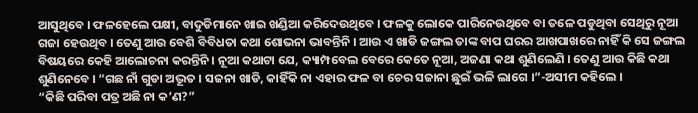ଆସୁଥିବେ । ଫଳହେଲେ ପକ୍ଷୀ, ବାଦୁଡିମାନେ ଖାଇ ଖଣ୍ଡିଆ କରିଦେଉଥିବେ । ଫଳକୁ ଲୋକେ ପାରିନେଉଥିବେ ବା ତଳେ ପଡୁଥିବା ସେଥିରୁ ନୂଆ ଗଜା ହେଉଥିବ । ତେଣୁ ଆଉ ବେଶି ବିବିଧତା କଥା ଶୋଭନା ଭାବନ୍ତିନି । ଆଉ ଏ ଖାଡି ଜଙ୍ଗଲ ତାଙ୍କ ବାପ ଘରର ଆଖପାଖରେ ନାହିଁ କି ସେ ଜଙ୍ଗଲ ବିଷୟରେ କେହି ଆଲୋଚନା କରନ୍ତିନି । ନୂଆ କଥାଟା ଯେ, କ୍ୟାମ୍ପବେଲ ବେରେ କେତେ ନୂଆ, ଅଜଣା କଥା ଶୁଣିଲେଣି । ତେଣୁ ଆଉ କିଛି କଥା ଶୁଣିନେବେ । “ଗଛ ନାଁ ଗୁଡା ଅଦ୍ଭୂତ । ସଜନା ଖାଡି, କାହିଁକି ନା ଏହାର ଫଳ ବା ଚେର ସଜାନା ଛୁଇଁ ଭଳି ଲାଗେ ।”-ଅସୀମ କହିଲେ ।
“କିଛି ପରିବା ପତ୍ର ଅଛି ନା କ’ଣ?”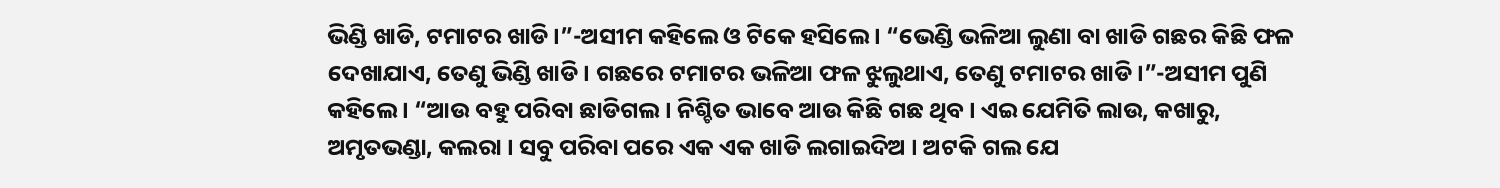ଭିଣ୍ଡି ଖାଡି, ଟମାଟର ଖାଡି ।”-ଅସୀମ କହିଲେ ଓ ଟିକେ ହସିଲେ । “ଭେଣ୍ଡି ଭଳିଆ ଲୁଣା ବା ଖାଡି ଗଛର କିଛି ଫଳ ଦେଖାଯାଏ, ତେଣୁ ଭିଣ୍ଡି ଖାଡି । ଗଛରେ ଟମାଟର ଭଳିଆ ଫଳ ଝୁଲୁଥାଏ, ତେଣୁ ଟମାଟର ଖାଡି ।”-ଅସୀମ ପୁଣି କହିଲେ । “ଆଉ ବହୁ ପରିବା ଛାଡିଗଲ । ନିଶ୍ଚିତ ଭାବେ ଆଉ କିଛି ଗଛ ଥିବ । ଏଇ ଯେମିତି ଲାଉ, କଖାରୁ, ଅମୃତଭଣ୍ଡା, କଲରା । ସବୁ ପରିବା ପରେ ଏକ ଏକ ଖାଡି ଲଗାଇଦିଅ । ଅଟକି ଗଲ ଯେ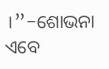।”-ଶୋଭନା ଏବେ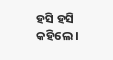ହସି ହସି କହିଲେ ।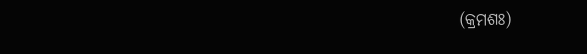(କ୍ରମଶଃ)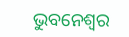ଭୁବନେଶ୍ୱର